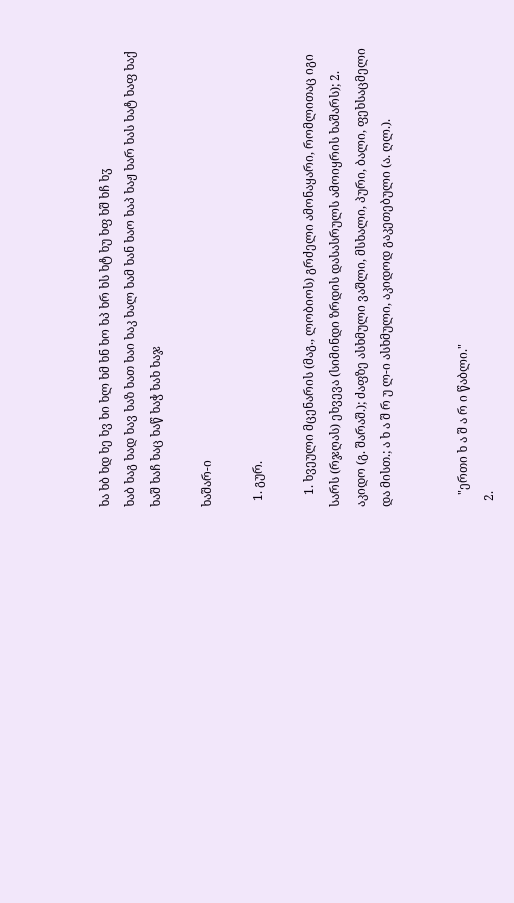ხა ხბ ხდ ხე ხვ ხი ხლ ხმ ხნ ხო ხპ ხრ ხს ხტ ხუ ხფ ხშ ხჩ ხჳ
ხაბ ხაგ ხად ხავ ხაზ ხათ ხაი ხაკ ხალ ხამ ხან ხაო ხაპ ხაჟ ხარ ხას ხატ ხაფ ხაქ ხაშ ხაჩ ხაც ხაწ ხაჭ ხახ ხაჯ

ხაშარ-ი

  1. გურ.

    1. ხვეული მცენარის (მაგ., ლობიოს) გრძელი ამონაყარი, რომლითაც იგი სარს (რჯღას) ეხვევა (სიმინდი ზრდის დასასრულს ამოიყრის ხაშარს); 2. აკიდო (გ. შარაშ.); ძაფზე ასხმული ვაშლი, მსხალი, პური, ბალი, ფეხსაცმელი და მისთ.; ა ხ ა შ რ უ ლ-ი ასხმული, აკიდოდ გაკეთებული (ა. ღლ.).


    "ერთი ხ ა შ ა რ ი წაბლი."
  2.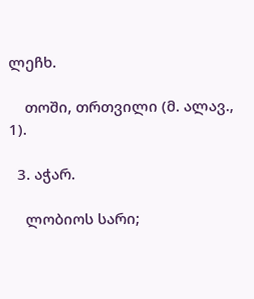ლეჩხ.

    თოში, თრთვილი (მ. ალავ., 1).

  3. აჭარ.

    ლობიოს სარი;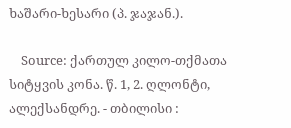ხაშარი-ხესარი (პ. ჯაჯან.).

    Source: ქართულ კილო-თქმათა სიტყვის კონა. წ. 1, 2. ღლონტი, ალექსანდრე. - თბილისი :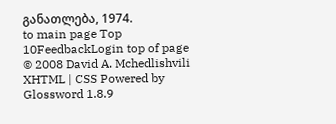განათლება, 1974.
to main page Top 10FeedbackLogin top of page
© 2008 David A. Mchedlishvili XHTML | CSS Powered by Glossword 1.8.9